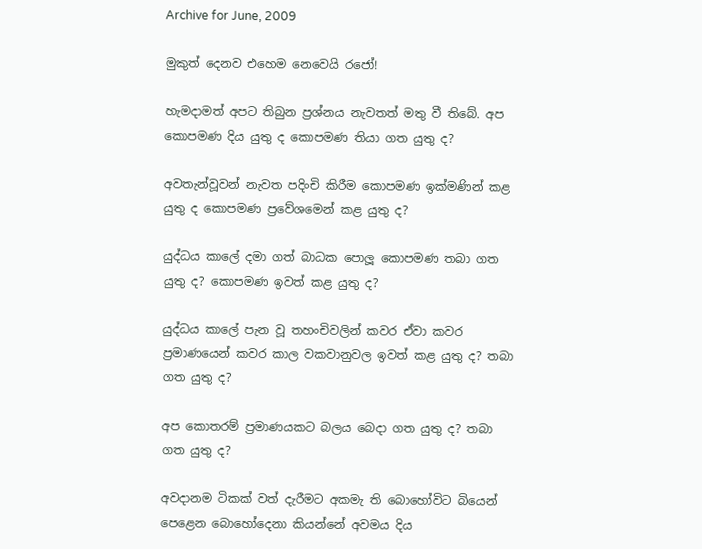Archive for June, 2009

මුකුත් දෙනව එහෙම නෙවෙයි රජෝ!

හැමදාමත් අපට තිබුන ප්‍රශ්නය නැවතත් මතු වී තිබේ. අප කොපමණ දිය යුතු ද කොපමණ තියා ගත යුතු ද?

අවතැන්වූවන් නැවත පදිංචි කිරීම කොපමණ ඉක්මණින් කළ යුතු ද කොපමණ ප්‍රවේශමෙන් කළ යුතු ද?

යුද්ධය කාලේ දමා ගත් බාධක පොලූ කොපමණ තබා ගත යුතු ද? කොපමණ ඉවත් කළ යුතු ද?

යුද්ධය කාලේ පැන වූ තහංචිවලින් කවර ඒවා කවර ප්‍රමාණයෙන් කවර කාල වකවානුවල ඉවත් කළ යුතු ද? තබා ගත යුතු ද?

අප කොතරම් ප්‍රමාණයකට බලය බෙදා ගත යුතු ද? තබා ගත යුතු ද?

අවදානම ටිකක් වත් දැරීමට අකමැ ති බොහෝවිට බියෙන් පෙළෙන බොහෝදෙනා කියන්නේ අවමය දිය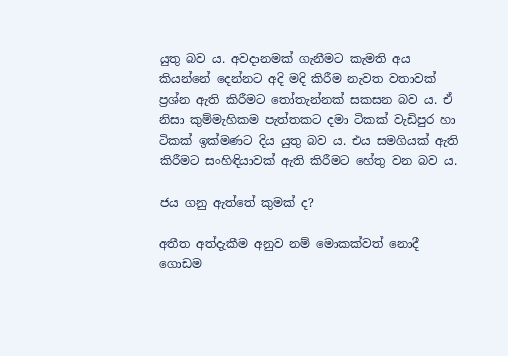යුතු බව ය. අවදානමක් ගැනීමට කැමති අය කියන්නේ දෙන්නට අදි මදි කිරීම නැවත වතාවක් ප්‍රශ්න ඇති කිරීමට තෝතැන්නක් සකසන බව ය. ඒ නිසා කුම්මැහිකම පැත්තකට දමා ටිකක් වැඩිපුර හා ටිකක් ඉක්මණට දිය යුතු බව ය. එය සමගියක් ඇති කිරීමට සංහිඳියාවක් ඇති කිරීමට හේතු වන බව ය.

ජය ගනු ඇත්තේ කුමක් ද?

අතීත අත්දැකීම අනුව නම් මොකක්වත් නොදී ගොඩම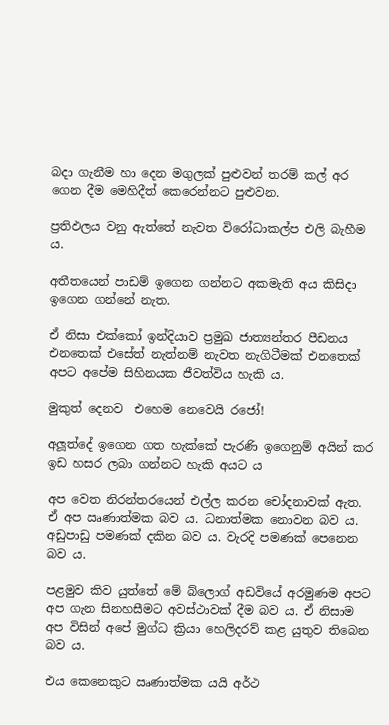බදා ගැනීම හා දෙන මගුලක් පුළුවන් තරම් කල් අර ගෙන දීම මෙහිදීත් කෙරෙන්නට පුළුවන.

ප්‍රතිඵලය වනු ඇත්තේ නැවත විරෝධාකල්ප එලි බැහීම ය.

අතීතයෙන් පාඩම් ඉගෙන ගන්නට අකමැති අය කිසිදා ඉගෙන ගන්නේ නැත.

ඒ නිසා එක්කෝ ඉන්දියාව ප්‍රමුඛ ජාත්‍යන්තර පීඩනය එනතෙක් එසේත් නැත්නම් නැවත නැගිටීමක් එනතෙක් අපට අපේම සිහිනයක ජීවත්විය හැකි ය.

මුකුත් දෙනව  එහෙම නෙවෙයි රජෝ!

අලූත්දේ ඉගෙන ගත හැක්කේ පැරණි ඉගෙනුම් අයින් කර ඉඩ හසර ලබා ගන්නට හැකි අයට ය

අප වෙත නිරන්තරයෙන් එල්ල කරන චෝදනාවක් ඇත. ඒ අප ඍණාත්මක බව ය. ධනාත්මක නොවන බව ය. අඩුපාඩු පමණක් දකින බව ය. වැරදි පමණක් පෙනෙන බව ය.

පළමුව කිව යුත්තේ මේ බ්ලොග් අඩවියේ අරමුණම අපට අප ගැන සිනහසීමට අවස්ථාවක් දීම බව ය. ඒ නිසාම අප විසින් අපේ මුග්ධ ක්‍රියා හෙලිදරව් කළ යුතුව තිබෙන බව ය.

එය කෙනෙකුට ඍණාත්මක යයි අර්ථ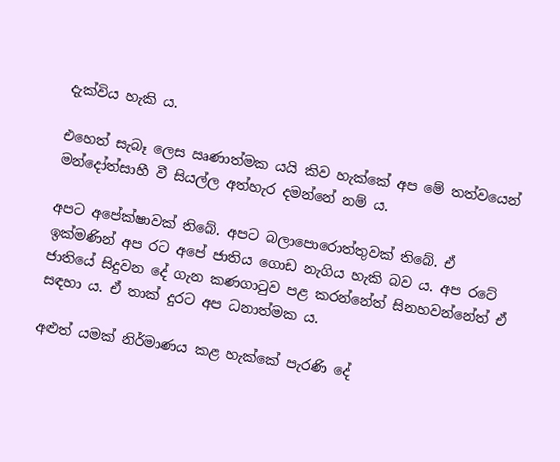දැක්විය හැකි ය.

එහෙත් සැබෑ ලෙස ඍණාත්මක යයි කිව හැක්කේ අප මේ තත්වයෙන් මන්දෝත්සාහී වී සියල්ල අත්හැර දමන්නේ නම් ය.

අපට අපේක්ෂාවක් තිබේ. අපට බලාපොරොත්තුවක් තිබේ. ඒ ඉක්මණින් අප රට අපේ ජාතිය ගොඩ නැගිය හැකි බව ය. අප රටේ ජාතියේ සිදුවන දේ ගැන කණගාටුව පළ කරන්නේත් සිනහවන්නේත් ඒ සඳහා ය. ඒ තාක් දුරට අප ධනාත්මක ය.

අළුත් යමක් නිර්මාණය කළ හැක්කේ පැරණි දේ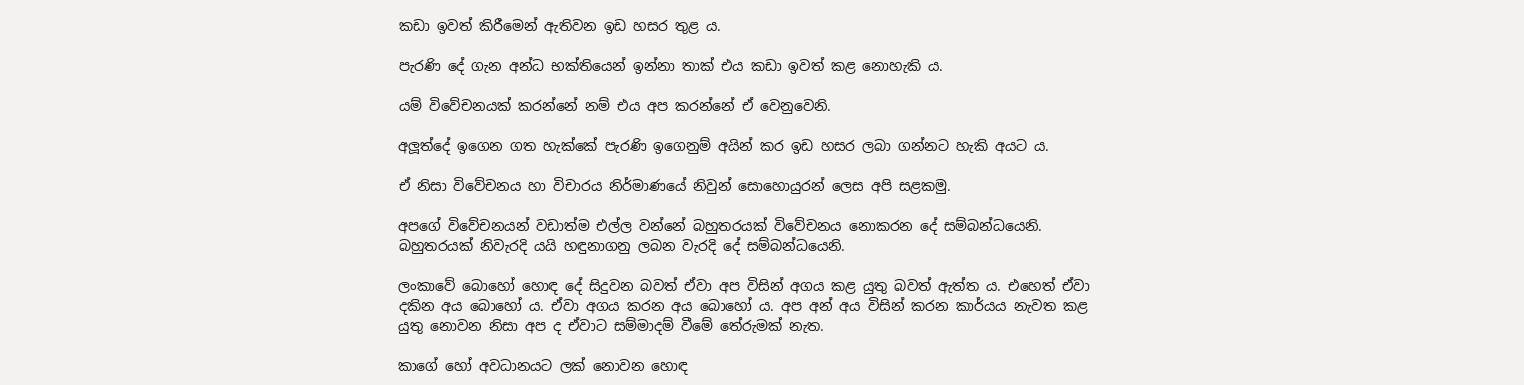කඩා ඉවත් කිරීමෙන් ඇතිවන ඉඩ හසර තුළ ය.

පැරණි දේ ගැන අන්ධ භක්තියෙන් ඉන්නා තාක් එය කඩා ඉවත් කළ නොහැකි ය.

යම් විවේචනයක් කරන්නේ නම් එය අප කරන්නේ ඒ වෙනුවෙනි.

අලූත්දේ ඉගෙන ගත හැක්කේ පැරණි ඉගෙනුම් අයින් කර ඉඩ හසර ලබා ගන්නට හැකි අයට ය.

ඒ නිසා විවේචනය හා විචාරය නිර්මාණයේ නිවුන් සොහොයුරන් ලෙස අපි සළකමු.

අපගේ විවේචනයන් වඩාත්ම එල්ල වන්නේ බහුතරයක් විවේචනය නොකරන දේ සම්බන්ධයෙනි. බහුතරයක් නිවැරදි යයි හඳුනාගනු ලබන වැරදි දේ සම්බන්ධයෙනි.

ලංකාවේ බොහෝ හොඳ දේ සිදුවන බවත් ඒවා අප විසින් අගය කළ යුතු බවත් ඇත්ත ය. එහෙත් ඒවා දකින අය බොහෝ ය. ඒවා අගය කරන අය බොහෝ ය. අප අන් අය විසින් කරන කාර්යය නැවත කළ යුතු නොවන නිසා අප ද ඒවාට සම්මාදම් වීමේ තේරුමක් නැත.

කාගේ හෝ අවධානයට ලක් නොවන හොඳ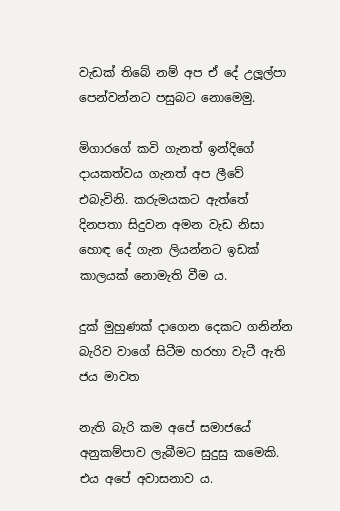වැඩක් තිබේ නම් අප ඒ දේ උලූල්පා පෙන්වන්නට පසුබට නොමෙමු.

මිගාරගේ කවි ගැනත් ඉන්දිගේ දායකත්වය ගැනත් අප ලීවේ එබැවිනි. කරුමයකට ඇත්තේ දිනපතා සිදුවන අමන වැඩ නිසා හොඳ දේ ගැන ලියන්නට ඉඩක් කාලයක් නොමැති වීම ය.

දුක් මුහුණක් දාගෙන දෙකට ගනින්න බැරිව වාගේ සිටීම හරහා වැටී ඇති ජය මාවත

නැති බැරි කම අපේ සමාජයේ අනුකම්පාව ලැබීමට සුදුසු කමෙකි. එය අපේ අවාසනාව ය.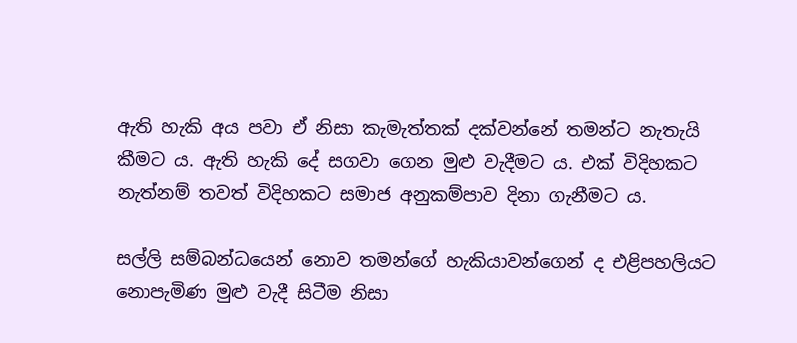ඇති හැකි අය පවා ඒ නිසා කැමැත්තක් දක්වන්නේ තමන්ට නැතැයි කීමට ය. ඇති හැකි දේ සගවා ගෙන මුළු වැදීමට ය. එක් විදිහකට නැත්නම් තවත් විදිහකට සමාජ අනුකම්පාව දිනා ගැනීමට ය.

සල්ලි සම්බන්ධයෙන් නොව තමන්ගේ හැකියාවන්ගෙන් ද එළිපහලියට නොපැමිණ මුළු වැදී සිටීම නිසා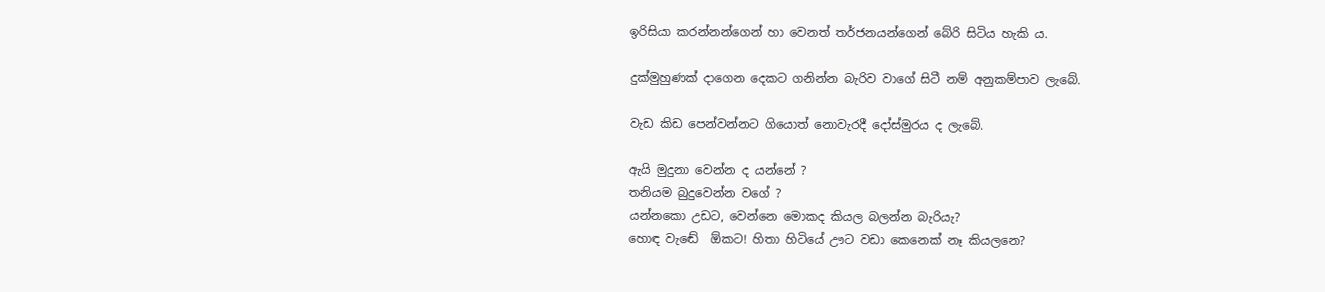ඉරිසියා කරන්නන්ගෙන් හා වෙනත් තර්ජනයන්ගෙන් බේරි සිටිය හැකි ය.

දුක්මුහුණක් දාගෙන දෙකට ගනින්න බැරිව වාගේ සිටී නම් අනුකම්පාව ලැබේ.

වැඩ කිඩ පෙන්වන්නට ගියොත් නොවැරදී දෝස්මුරය ද ලැබේ.

ඇයි මුදුනා වෙන්න ද යන්නේ ?
තනියම බුදුවෙන්න වගේ ?
යන්නකො උඩට, වෙන්නෙ මොකද කියල බලන්න බැරියැ?
හොඳ වැඬේ  ඕකට! හිතා හිටියේ ඌට වඩා කෙනෙක් නෑ කියලනෙ?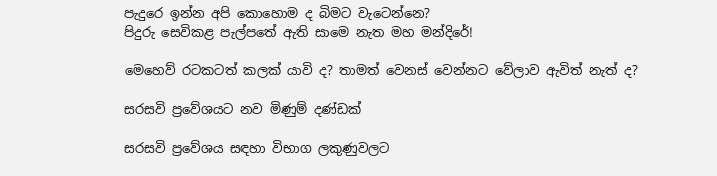පැදුරෙ ඉන්න අපි කොහොම ද බිමට වැටෙන්නෙ?
පිදුරු සෙවිකළ පැල්පතේ ඇති සාමෙ නැත මහ මන්දිරේ!

මෙහෙව් රටකටත් කලක් යාවි ද? තාමත් වෙනස් වෙන්නට වේලාව ඇවිත් නැත් ද?

සරසවි ප්‍රවේශයට නව මිණුම් දණ්ඩක්

සරසවි ප්‍රවේශය සඳහා විභාග ලකුණුවලට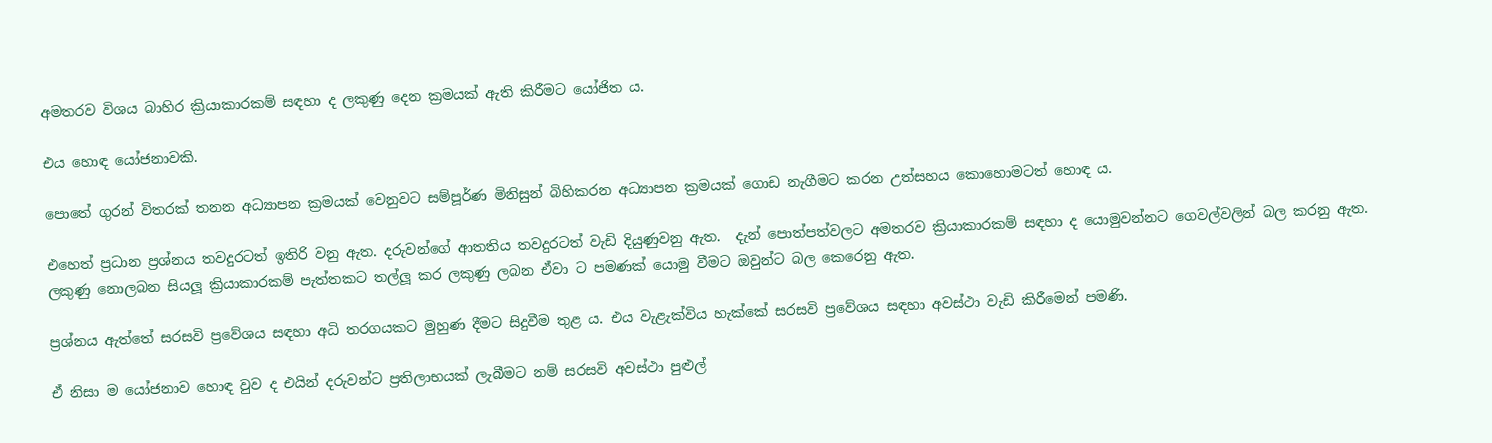අමතරව විශය බාහිර ක්‍රියාකාරකම් සඳහා ද ලකුණු දෙන ක්‍රමයක් ඇති කිරීමට යෝජිත ය.

එය හොඳ යෝජනාවකි.

පොතේ ගුරන් විතරක් තනන අධ්‍යාපන ක්‍රමයක් වෙනුවට සම්පූර්ණ මිනිසුන් බිහිකරන අධ්‍යාපන ක්‍රමයක් ගොඩ නැගීමට කරන උත්සහය කොහොමටත් හොඳ ය.

එහෙත් ප්‍රධාන ප්‍රශ්නය තවදුරටත් ඉතිරි වනු ඇත. දරුවන්ගේ ආතතිය තවදුරටත් වැඩි දියුණුවනු ඇත.  දැන් පොත්පත්වලට අමතරව ක්‍රියාකාරකම් සඳහා ද යොමුවන්නට ගෙවල්වලින් බල කරනු ඇත. ලකුණු නොලබන සියලූ ක්‍රියාකාරකම් පැත්තකට තල්ලූ කර ලකුණු ලබන ඒවා ට පමණක් යොමු වීමට ඔවුන්ට බල කෙරෙනු ඇත.

ප්‍රශ්නය ඇත්තේ සරසවි ප්‍රවේශය සඳහා අධි තරගයකට මුහුණ දීමට සිදුවීම තුළ ය. එය වැළැක්විය හැක්කේ සරසවි ප්‍රවේශය සඳහා අවස්ථා වැඩි කිරීමෙන් පමණි.

ඒ නිසා ම යෝජනාව හොඳ වුව ද එයින් දරුවන්ට ප්‍රතිලාභයක් ලැබීමට නම් සරසවි අවස්ථා පුළුල්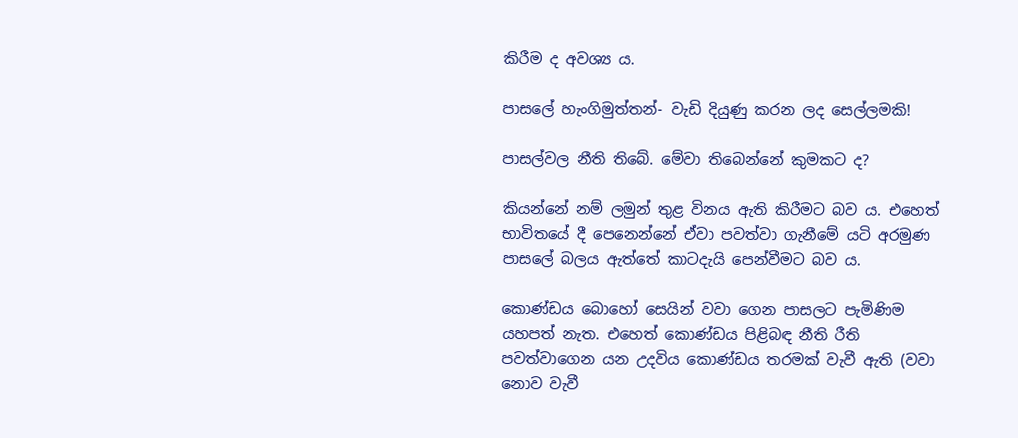කිරීම ද අවශ්‍ය ය.

පාසලේ හැංගිමුත්තන්- වැඩි දියුණු කරන ලද සෙල්ලමකි!

පාසල්වල නීති තිබේ. මේවා තිබෙන්නේ කුමකට ද?

කියන්නේ නම් ලමුන් තුළ විනය ඇති කිරීමට බව ය. එහෙත් භාවිතයේ දී පෙනෙන්නේ ඒවා පවත්වා ගැනීමේ යටි අරමුණ පාසලේ බලය ඇත්තේ කාටදැයි පෙන්වීමට බව ය.

කොණ්ඩය බොහෝ සෙයින් වවා ගෙන පාසලට පැමිණිම යහපත් නැත. එහෙත් කොණ්ඩය පිළිබඳ නීති රීති පවත්වාගෙන යන උදවිය කොණ්ඩය තරමක් වැවී ඇති (වවා නොව වැවී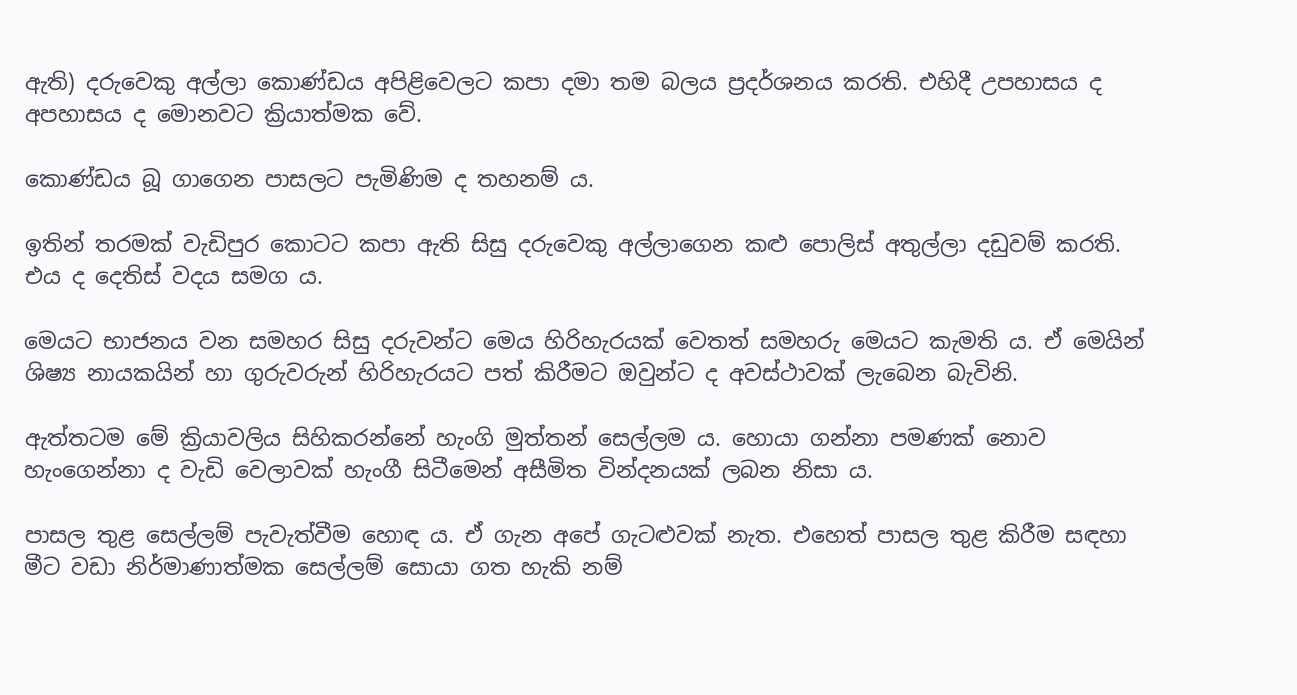ඇති) දරුවෙකු අල්ලා කොණ්ඩය අපිළිවෙලට කපා දමා තම බලය ප්‍රදර්ශනය කරති. එහිදී උපහාසය ද අපහාසය ද මොනවට ක්‍රියාත්මක වේ.

කොණ්ඩය බූ ගාගෙන පාසලට පැමිණිම ද තහනම් ය.

ඉතින් තරමක් වැඩිපුර කොටට කපා ඇති සිසු දරුවෙකු අල්ලාගෙන කළු පොලිස් අතුල්ලා දඩුවම් කරති. එය ද දෙතිස් වදය සමග ය.

මෙයට භාජනය වන සමහර සිසු දරුවන්ට මෙය හිරිහැරයක් වෙතත් සමහරු මෙයට කැමති ය. ඒ මෙයින් ශිෂ්‍ය නායකයින් හා ගුරුවරුන් හිරිහැරයට පත් කිරීමට ඔවුන්ට ද අවස්ථාවක් ලැබෙන බැවිනි.

ඇත්තටම මේ ක්‍රියාවලිය සිහිකරන්නේ හැංගි මුත්තන් සෙල්ලම ය. හොයා ගන්නා පමණක් නොව හැංගෙන්නා ද වැඩි වෙලාවක් හැංගී සිටීමෙන් අසීමිත වින්දනයක් ලබන නිසා ය.

පාසල තුළ සෙල්ලම් පැවැත්වීම හොඳ ය. ඒ ගැන අපේ ගැටළුවක් නැත. එහෙත් පාසල තුළ කිරීම සඳහා මීට වඩා නිර්මාණාත්මක සෙල්ලම් සොයා ගත හැකි නම්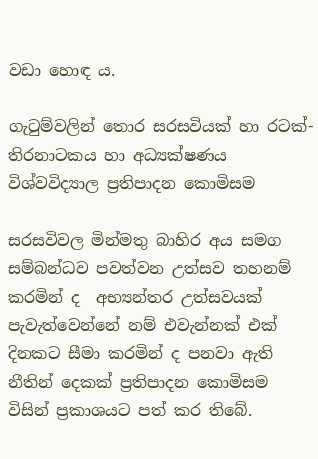වඩා හොඳ ය.

ගැටුම්වලින් තොර සරසවියක් හා රටක්- තිරනාටකය හා අධ්‍යක්ෂණය විශ්වවිද්‍යාල ප්‍රතිපාදන කොමිසම

සරසවිවල මින්මතු බාහිර අය සමග සම්බන්ධව පවත්වන උත්සව තහනම් කරමින් ද  අභ්‍යන්තර උත්සවයක් පැවැත්වෙන්නේ නම් එවැන්නක් එක් දිනකට සීමා කරමින් ද පනවා ඇති නීතින් දෙකක් ප්‍රතිපාදන කොමිසම විසින් ප්‍රකාශයට පත් කර තිබේ.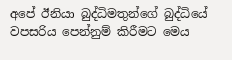අපේ ඊනියා බුද්ධිමතුන්ගේ බුද්ධියේ වපසරිය පෙන්නුම් කිරීමට මෙය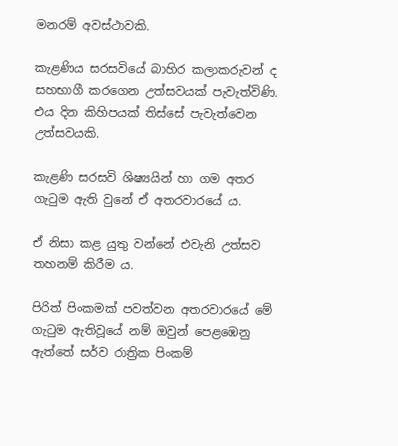මනරම් අවස්ථාවකි.

කැළණිය සරසවියේ බාහිර කලාකරුවන් ද සහභාගී කරගෙන උත්සවයක් පැවැත්විණි. එය දින කිහිපයක් තිස්සේ පැවැත්වෙන උත්සවයකි.

කැළණි සරසවි ශිෂ්‍යයින් හා ගම අතර ගැටුම ඇති වුනේ ඒ අතරවාරයේ ය.

ඒ නිසා කළ යුතු වන්නේ එවැනි උත්සව තහනම් කිරීම ය.

පිරිත් පිංකමක් පවත්වන අතරවාරයේ මේ ගැටුම ඇතිවූයේ නම් ඔවුන් පෙළඹෙනු ඇත්තේ සර්ව රාත්‍රික පිංකම්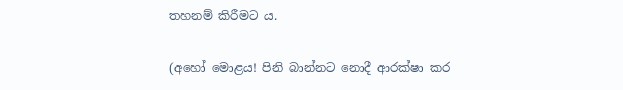තහනම් කිරීමට ය.

(අහෝ මොළය! පිනි බාන්නට නොදී ආරක්ෂා කර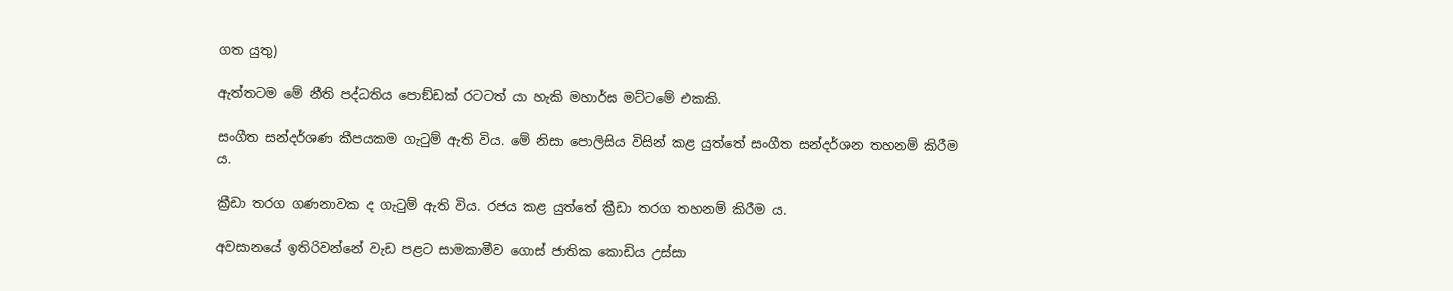ගත යුතු)

ඇත්තටම මේ නීති පද්ධතිය පොඞ්ඩක් රටටත් යා හැකි මහාර්ඝ මට්ටමේ එකකි.

සංගීත සන්දර්ශණ කීපයකම ගැටුම් ඇති විය. මේ නිසා පොලිසිය විසින් කළ යුත්තේ සංගීත සන්දර්ශන තහනම් කිරීම ය.

ක්‍රීඩා තරග ගණනාවක ද ගැටුම් ඇති විය. රජය කළ යුත්තේ ක්‍රීඩා තරග තහනම් කිරීම ය.

අවසානයේ ඉතිරිවන්නේ වැඩ පළට සාමකාමීව ගොස් ජාතික කොඩිය උස්සා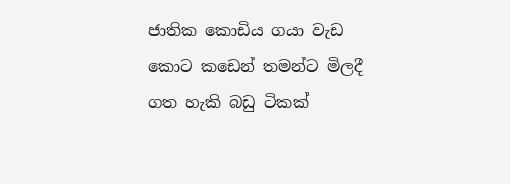ජාතික කොඩිය ගයා වැඩ කොට කඩෙන් තමන්ට මිලදී ගත හැකි බඩු ටිකක්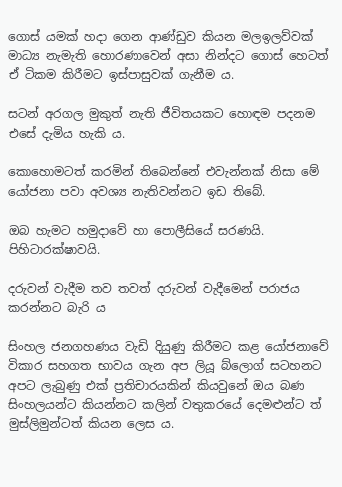ගොස් යමක් හදා ගෙන ආණ්ඩුව කියන මලඉලව්වක් මාධ්‍ය නැමැති හොරණාවෙන් අසා නින්දට ගොස් හෙටත් ඒ ටිකම කිරීමට ඉස්පාසුවක් ගැනීම ය.

සටන් අරගල මුකුත් නැති ජීවිතයකට හොඳම පදනම එසේ දැමිය හැකි ය.

කොහොමටත් කරමින් තිබෙන්නේ එවැන්නක් නිසා මේ යෝජනා පවා අවශ්‍ය නැතිවන්නට ඉඩ තිබේ.

ඔබ හැමට හමුදාවේ හා පොලීසියේ සරණයි. පිහිටාරක්ෂාවයි.

දරුවන් වැදීම තව තවත් දරුවන් වැදීමෙන් පරාජය කරන්නට බැරි ය

සිංහල ජනගහණය වැඩි දියුණු කිරීමට කළ යෝජනාවේ විකාර සහගත භාවය ගැන අප ලියූ බ්ලොග් සටහනට අපට ලැබුණු එක් ප්‍රතිචාරයකින් කියවුනේ ඔය බණ සිංහලයන්ට කියන්නට කලින් වතුකරයේ දෙමළුන්ට ත් මුස්ලිමුන්ටත් කියන ලෙස ය.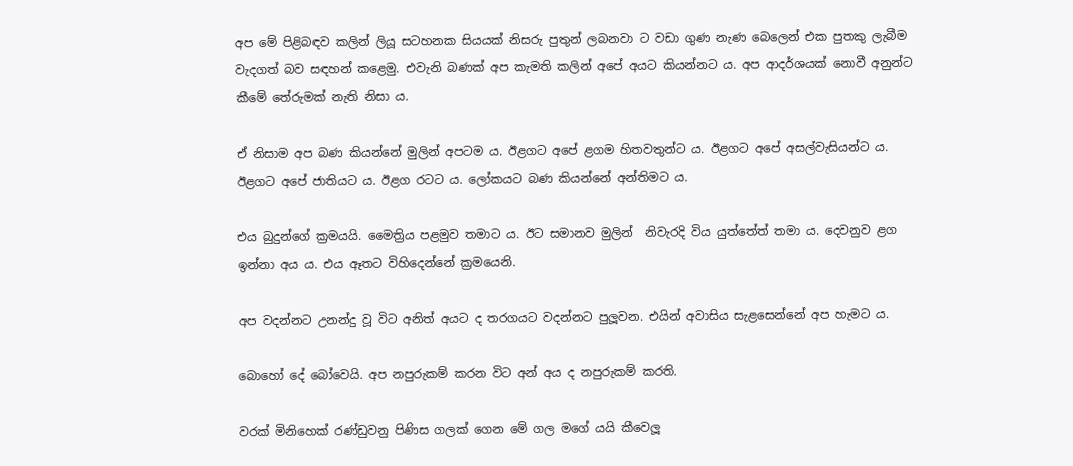අප මේ පිළිබඳව කලින් ලියූ සටහනක සියයක් නිසරු පුතුන් ලබනවා ට වඩා ගුණ නැණ බෙලෙන් එක පුතකු ලැබීම වැදගත් බව සඳහන් කළෙමු. එවැනි බණක් අප කැමති කලින් අපේ අයට කියන්නට ය. අප ආදර්ශයක් නොවී අනුන්ට කීමේ තේරුමක් නැති නිසා ය.

ඒ නිසාම අප බණ කියන්නේ මුලින් අපටම ය. ඊළගට අපේ ළගම හිතවතුන්ට ය. ඊළගට අපේ අසල්වැසියන්ට ය. ඊළගට අපේ ජාතියට ය. ඊළග රටට ය. ලෝකයට බණ කියන්නේ අන්තිමට ය.

එය බුදුන්ගේ ක්‍රමයයි. මෛත්‍රිය පළමුව තමාට ය. ඊට සමානව මුලින්  නිවැරදි විය යුත්තේත් තමා ය. දෙවනුව ළග ඉන්නා අය ය. එය ඈතට විහිදෙන්නේ ක්‍රමයෙනි.

අප වදන්නට උනන්දු වූ විට අනිත් අයට ද තරගයට වදන්නට පුලූවන. එයින් අවාසිය සැළසෙන්නේ අප හැමට ය.

බොහෝ දේ බෝවෙයි. අප නපුරුකම් කරන විට අන් අය ද නපුරුකම් කරති.

වරක් මිනිහෙක් රණ්ඩුවනු පිණිස ගලක් ගෙන මේ ගල මගේ යයි කීවෙලූ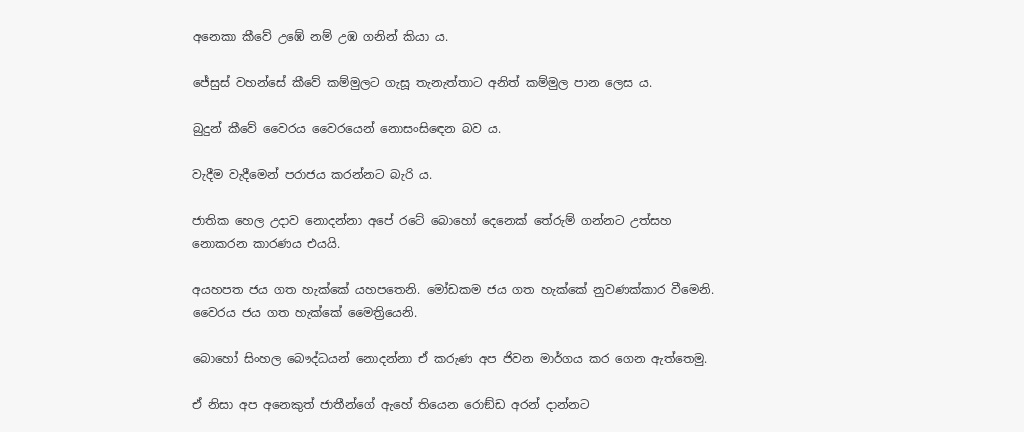අනෙකා කීවේ උඹේ නම් උඹ ගනින් කියා ය.

ජේසුස් වහන්සේ කීවේ කම්මුලට ගැසූ තැනැත්තාට අනිත් කම්මුල පාන ලෙස ය.

බුදුන් කීවේ වෛරය වෛරයෙන් නොසංසිඳෙන බව ය.

වැදීම වැදීමෙන් පරාජය කරන්නට බැරි ය.

ජාතික හෙල උදාව නොදන්නා අපේ රටේ බොහෝ දෙනෙක් තේරුම් ගන්නට උත්සහ නොකරන කාරණය එයයි.

අයහපත ජය ගත හැක්කේ යහපතෙනි. මෝඩකම ජය ගත හැක්කේ නුවණක්කාර වීමෙනි. වෛරය ජය ගත හැක්කේ මෛත්‍රියෙනි.

බොහෝ සිංහල බෞද්ධයන් නොදන්නා ඒ කරුණ අප ජිවන මාර්ගය කර ගෙන ඇත්තෙමු.

ඒ නිසා අප අනෙකුත් ජාතීන්ගේ ඇහේ තියෙන රොඞ්ඩ අරන් දාන්නට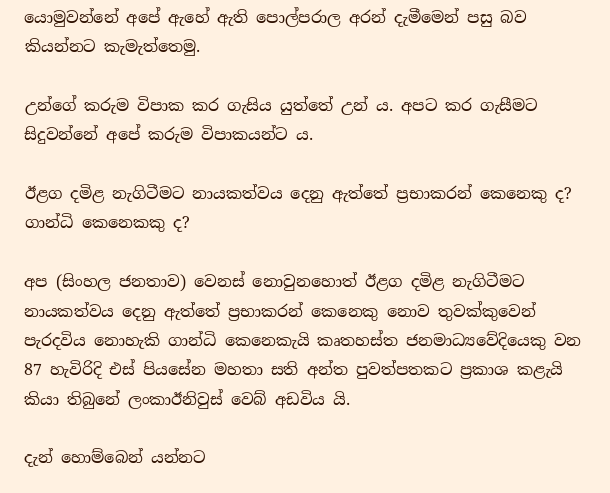යොමුවන්නේ අපේ ඇහේ ඇති පොල්පරාල අරන් දැමීමෙන් පසු බව කියන්නට කැමැත්තෙමු.

උන්ගේ කරුම විපාක කර ගැසිය යුත්තේ උන් ය. අපට කර ගැසීමට සිදුවන්නේ අපේ කරුම විපාකයන්ට ය.

ඊළග දමිළ නැගිටීමට නායකත්වය දෙනු ඇත්තේ ප්‍රභාකරන් කෙනෙකු ද? ගාන්ධි කෙනෙකකු ද?

අප (සිංහල ජනතාව) වෙනස් නොවුනහොත් ඊළග දමිළ නැගිටීමට නායකත්වය දෙනු ඇත්තේ ප්‍රභාකරන් කෙනෙකු නොව තුවක්කුවෙන් පැරදවිය නොහැකි ගාන්ධි කෙනෙකැයි කෘතහස්ත ජනමාධ්‍යවේදියෙකු වන  87 හැවිරිදි එස් පියසේන මහතා සති අන්ත පුවත්පතකට ප්‍රකාශ කළැයි කියා තිබුනේ ලංකාඊනිවුස් වෙබ් අඩවිය යි.

දැන් හොම්බෙන් යන්නට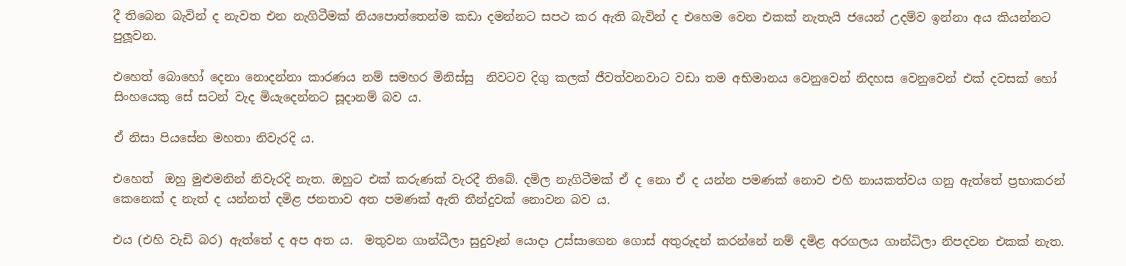දී තිබෙන බැවින් ද නැවත එන නැගිටීමක් නියපොත්තෙන්ම කඩා දමන්නට සපථ කර ඇති බැවින් ද එහෙම වෙන එකක් නැතැයි ජයෙන් උදම්ව ඉන්නා අය කියන්නට පුලූවන.

එහෙත් බොහෝ දෙනා නොදන්නා කාරණය නම් සමහර මිනිස්සු  නිවටව දිගු කලක් ජීවත්වනවාට වඩා තම අභිමානය වෙනුවෙන් නිදහස වෙනුවෙන් එක් දවසක් හෝ සිංහයෙකු සේ සටන් වැද මියැදෙන්නට සූදානම් බව ය.

ඒ නිසා පියසේන මහතා නිවැරදි ය.

එහෙත්  ඔහු මුළුමනින් නිවැරදි නැත. ඔහුට එක් කරුණක් වැරදී තිබේ. දමිල නැගිටීමක් ඒ ද නො ඒ ද යන්න පමණක් නොව එහි නායකත්වය ගනු ඇත්තේ ප්‍රභාකරන් කෙනෙක් ද නැත් ද යන්නත් දමිළ ජනතාව අත පමණක් ඇති තීන්දුවක් නොවන බව ය.

එය (එහි වැඩි බර) ඇත්තේ ද අප අත ය.  මතුවන ගාන්ධීලා සුදුවෑන් යොදා උස්සාගෙන ගොස් අතුරුදන් කරන්නේ නම් දමිළ අරගලය ගාන්ධිලා නිපදවන එකක් නැත.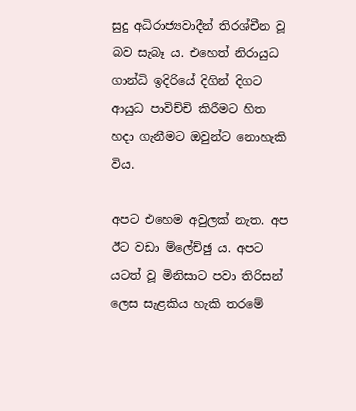සුදු අධිරාජ්‍යවාදීන් තිරශ්චීන වූ බව සැබෑ ය. එහෙත් නිරායුධ ගාන්ධි ඉදිරියේ දිගින් දිගට ආයුධ පාවිච්චි කිරීමට හිත හදා ගැනීමට ඔවුන්ට නොහැකි විය.

අපට එහෙම අවුලක් නැත. අප ඊට වඩා ම්ලේච්ඡු ය. අපට යටත් වූ මිනිසාට පවා තිරිසන් ලෙස සැළකිය හැකි තරමේ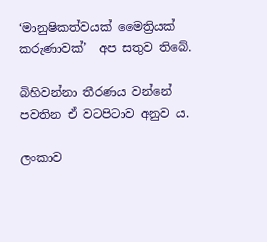‘මානුෂිකත්වයක් මෛත්‍රියක් කරුණාවක්’  අප සතුව තිබේ.

බිහිවන්නා තීරණය වන්නේ පවතින ඒ වටපිටාව අනුව ය.

ලංකාව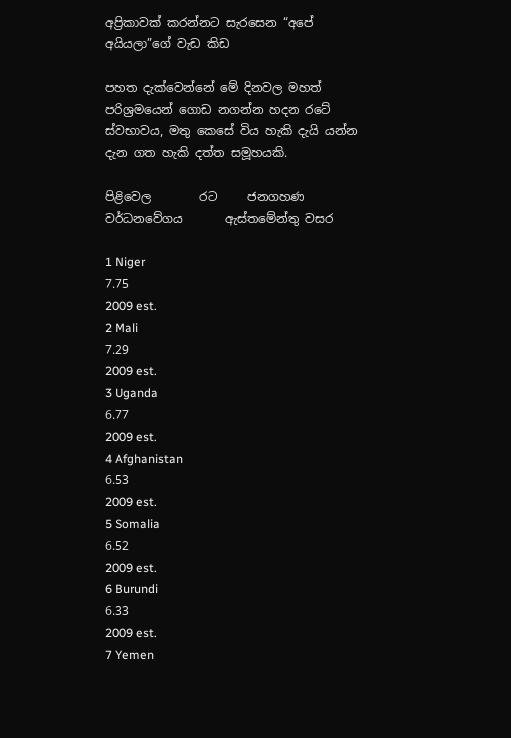අප්‍රිකාවක් කරන්නට සැරසෙන “අපේ අයියලා”ගේ වැඩ කිඩ

පහත දැක්වෙන්නේ මේ දිනවල මහත් පරිශ්‍රමයෙන් ගොඩ නගන්න හදන රටේ ස්වභාවය, මතු කෙසේ විය හැකි දැයි යන්න දැන ගත හැකි දත්ත සමූහයකි.

පිළිවෙල        රට     ‍ජනගහණ වර්ධනවේගය       ඇස්තමේන්තු වසර

1 Niger
7.75
2009 est.
2 Mali
7.29
2009 est.
3 Uganda
6.77
2009 est.
4 Afghanistan
6.53
2009 est.
5 Somalia
6.52
2009 est.
6 Burundi
6.33
2009 est.
7 Yemen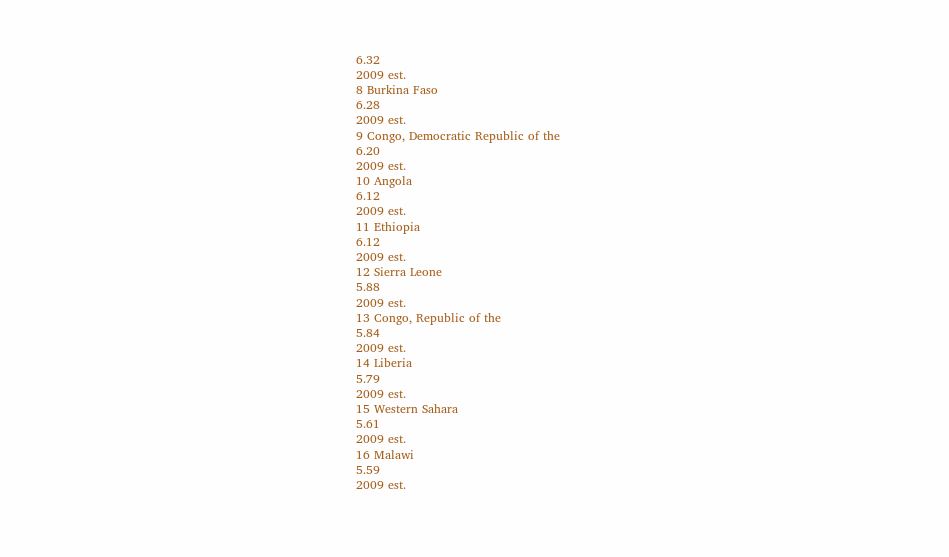6.32
2009 est.
8 Burkina Faso
6.28
2009 est.
9 Congo, Democratic Republic of the
6.20
2009 est.
10 Angola
6.12
2009 est.
11 Ethiopia
6.12
2009 est.
12 Sierra Leone
5.88
2009 est.
13 Congo, Republic of the
5.84
2009 est.
14 Liberia
5.79
2009 est.
15 Western Sahara
5.61
2009 est.
16 Malawi
5.59
2009 est.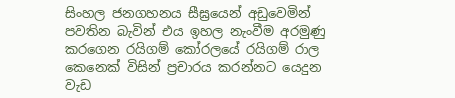සිංහල ජනගහනය සීඝ්‍රයෙන් අඩුවෙමින් පවතින බැවින් එය ඉහල නැංවීම අරමුණු කරගෙන රයිගම් කෝරලයේ රයිගම් රාල කෙනෙක් විසින් ප්‍රචාරය කරන්නට යෙදුන වැඩ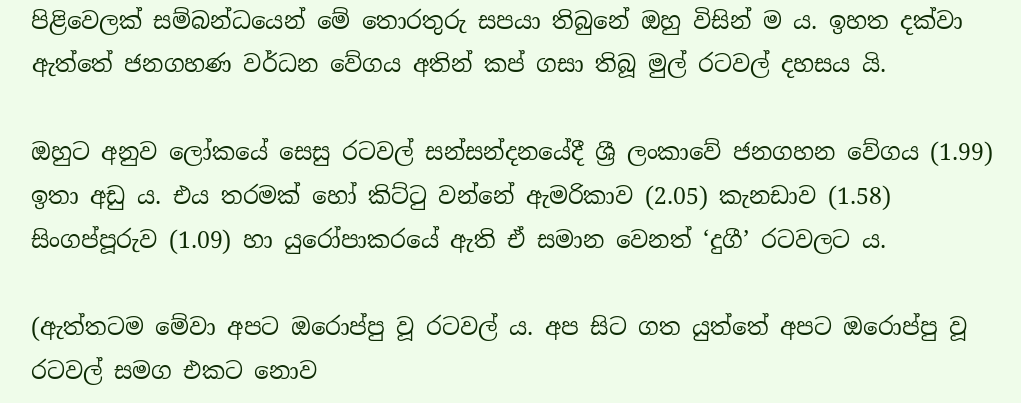පිළිවෙලක් සම්බන්ධයෙන් මේ තොරතුරු සපයා තිබුනේ ඔහු විසින් ම ය. ඉහත දක්වා ඇත්තේ ජනගහණ වර්ධන වේගය අතින් කප් ගසා තිබූ මුල් රටවල් දහසය යි.

ඔහුට අනුව ලෝකයේ සෙසු රටවල් සන්සන්දනයේදී ශ්‍රී ලංකාවේ ජනගහන වේගය (1.99) ඉතා අඩු ය. එය තරමක් හෝ කිට්ටු වන්නේ ඇමරිකාව (2.05) කැනඩාව (1.58) සිංගප්පූරුව (1.09) හා යුරෝපාකරයේ ඇති ඒ සමාන වෙනත් ‘දුගී’ රටවලට ය.

(ඇත්තටම මේවා අපට ඔරොප්පු වූ රටවල් ය. අප සිට ගත යුත්තේ අපට ඔරොප්පු වූ රටවල් සමග එකට නොව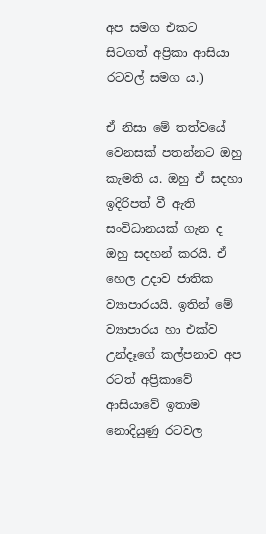අප සමග එකට සිටගත් අප්‍රිකා ආසියා රටවල් සමග ය.)

ඒ නිසා මේ තත්වයේ වෙනසක් පතන්නට ඔහු කැමති ය. ඔහු ඒ සදහා ඉදිරිපත් වී ඇති සංවිධානයක් ගැන ද ඔහු සදහන් කරයි. ඒ හෙල උදාව ජාතික ව්‍යාපාරයයි. ඉතින් මේ ව්‍යාපාරය හා එක්ව උන්දෑ‍ගේ කල්පනාව අප රටත් අප්‍රිකාවේ ආසි‍යාවේ ඉතාම නොදියුණු රටවල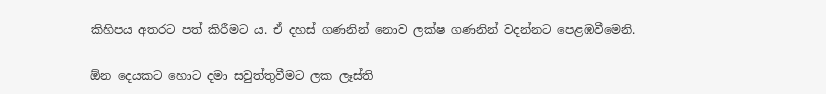කිහිපය අතරට පත් කිරීමට ය. ඒ දහස් ගණනින් නොව ලක්ෂ ගණනින් වදන්නට පෙළඹවීමෙනි.

ඕන දෙයකට හොට දමා සවුත්තුවීමට ලක ලෑස්ති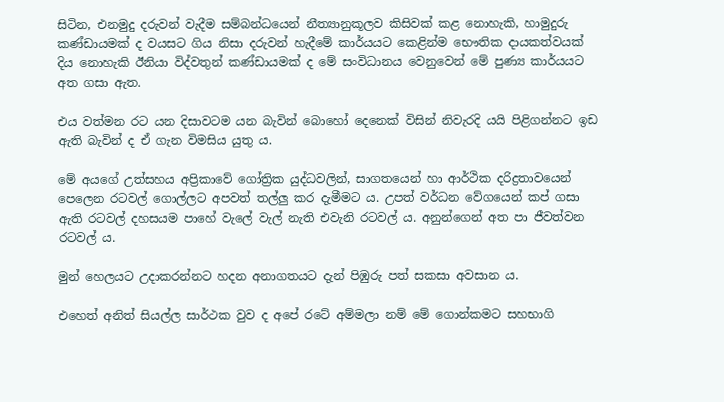සිටින, එනමුදු දරුවන් වැදීම සම්බන්ධයෙන් නීත්‍යානුකූලව කිසිවක් කළ නොහැකි, හාමුදුරු කණ්ඩායමක් ද වයසට ගිය නිසා දරුවන් හැදීමේ කාර්යයට කෙළින්ම භෞතික දායකත්වයක් දිය නොහැකි ඊනියා විද්වතුන් කණ්ඩායමක් ද මේ සංවිධානය වෙනුවෙන් මේ පුණ්‍ය කාර්යයට අත ගසා ඇත.

එය වත්මන රට යන දිසාවටම යන බැවින් බොහෝ දෙනෙක් විසින් නිවැරදි යයි පිළිගන්නට ඉඩ ඇති බැවින් ද ඒ ගැන විමසිය යුතු ය.

මේ අයගේ උත්සහය අප්‍රිකාවේ ගෝත්‍රික යුද්ධවලින්, සාගතයෙන් හා ආර්ථික දරිද්‍රතාවයෙන් පෙලෙන රටවල් ගොල්ලට අපවත් තල්ලු කර දැමීමට ය. උපත් වර්ධන වේගයෙන් කප් ගසා ඇති රටවල් ‍දහසයම පාහේ වැලේ වැල් නැති එවැනි රටවල් ය. අනුන්ගෙන් අත පා ජීවත්වන රටවල් ය.

මුන් හෙලයට උදාකරන්නට හදන අනාගතයට දැන් පිඹුරු පත් සකසා අවසාන ය.

එහෙත් අනිත් සියල්ල සාර්ථක වුව ද අපේ රටේ අම්මලා නම් මේ ගොන්කමට සහභාගි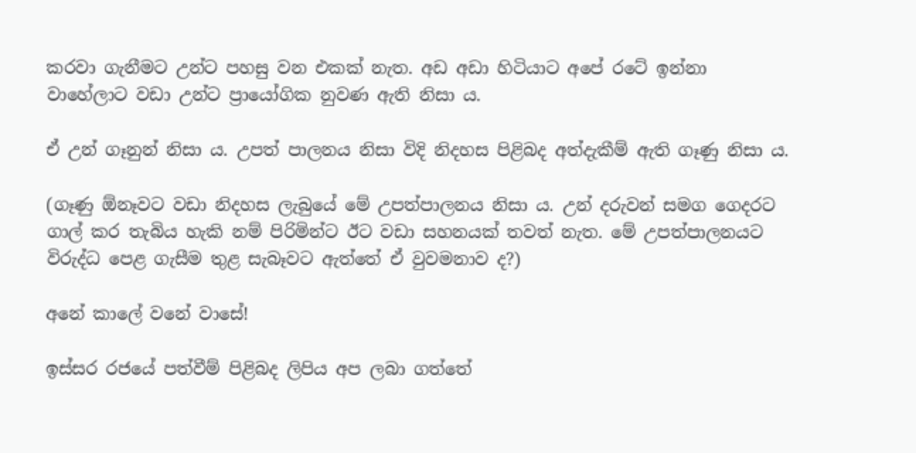කරවා ගැනීමට උන්ට පහසු වන එකක් නැත. අඩ අඩා හිටියාට අපේ රටේ ඉන්නා වාහේලාට වඩා උන්ට ප්‍රායෝගික නුවණ ඇති නිසා ය.

ඒ උන් ගෑනුන් නිසා ය. උපත් පාලනය නිසා විදි නිදහස පිළිබද අත්දැකීම් ඇති ගෑණු නිසා ය.

(ගෑණු ඕනෑවට වඩා නිදහස ලැබුයේ මේ උපත්පාලනය නිසා ය. උන් දරුවන් සමග ගෙදරට ගාල් කර තැබිය හැකි නම් පිරිමින්ට ඊට වඩා සහනයක් තවත් නැත. මේ උපත්පාලනයට විරුද්ධ පෙළ ගැසීම තුළ සැබෑවට ඇත්තේ ඒ වුවමනාව ද?)

අනේ කාලේ වනේ වාසේ!

ඉස්සර රජයේ පත්වීම් පිළිබද ලිපිය අප ලබා ගත්තේ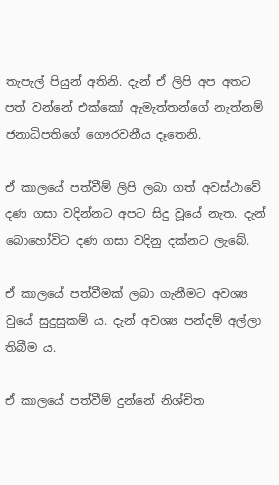තැපැල් පියුන් අතිනි. දැන් ඒ ලිපි අප අතට පත් වන්නේ එක්කෝ ඇමැත්තන්ගේ නැත්නම් ජනාධිපතිගේ ගෞරවනීය දෑතෙනි.

ඒ කාලයේ පත්වීම් ලිපි ලබා ගත් අවස්ථාවේ දණ ගසා වදින්නට අපට සිදු වූයේ නැත. දැන් බොහෝවිට දණ ගසා වදිනු දක්නට ලැබේ.

ඒ කාලයේ පත්වීමක් ලබා ගැනීමට අවශ්‍ය වුයේ සුදුසුකම් ය. දැන් අවශ්‍ය පන්දම් අල්ලා තිබීම ය.

ඒ කාලයේ පත්වීම් දුන්නේ නිශ්චිත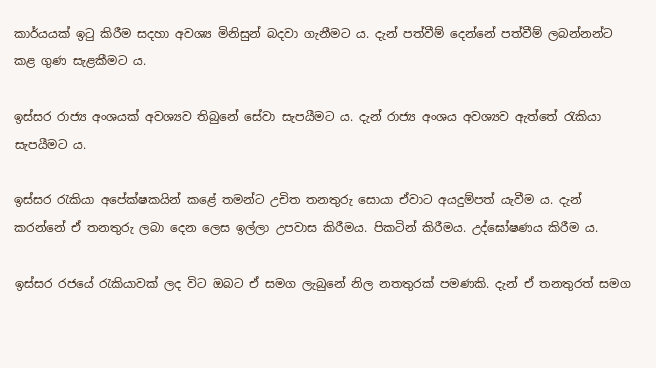කාර්යයක් ඉටු කිරීම සදහා අවශ්‍ය මිනිසුන් බදවා ගැනීමට ය. දැන් පත්වීම් දෙන්නේ පත්වීම් ලබන්නන්ට කළ ගුණ සැළකීමට ය.

ඉස්සර රාජ්‍ය අංශයක් අවශ්‍යව තිබුනේ සේවා සැපයීමට ය. දැන් රාජ්‍ය අංශය අවශ්‍යව ඇත්තේ රැකියා සැපයීමට ය.

ඉස්සර රැකියා අපේක්ෂකයින් කළේ තමන්ට උචිත තනතුරු සොයා ඒවාට අයදුම්පත් යැවීම ය. දැන් කරන්නේ ඒ තනතුරු ලබා දෙන ලෙස ඉල්ලා උපවාස කිරීමය. පිකටින් කිරීමය. උද්ඝෝෂණය කිරීම ය.

ඉස්සර රජයේ රැකියාවක් ලද විට ඔබට ඒ සමග ලැබුනේ නිල නතතුරක් පමණකි. දැන් ඒ තනතුරත් සමග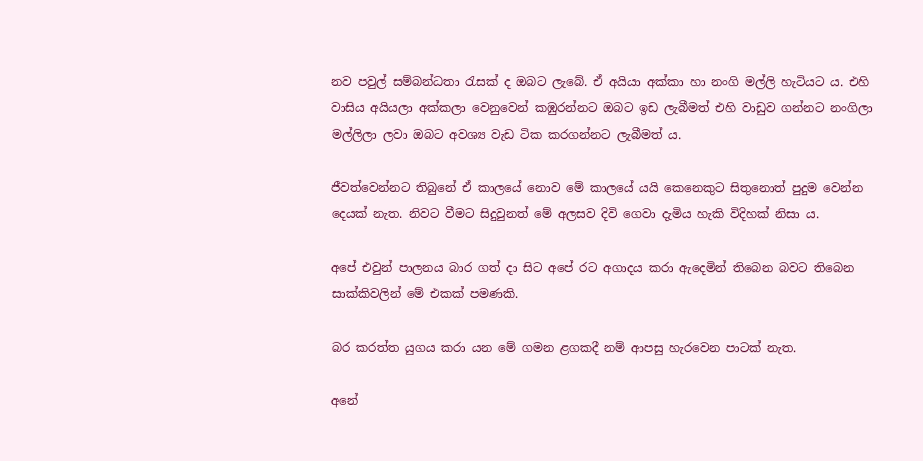නව පවුල් සම්බන්ධතා රැසක් ද ඔබට ලැබේ. ඒ අයියා අක්කා හා නංගි මල්ලි හැටියට ය. එහි වාසිය අයියලා අක්කලා වෙනුවෙන් කඹුරන්නට ඔබට ඉඩ ලැබීමත් එහි වාඩුව ගන්නට නංගිලා මල්ලිලා ලවා ඔබට අවශ්‍ය වැඩ ටික කරගන්නට ලැබීමත් ය.

ජීවත්වෙන්නට තිබුනේ ඒ කාලයේ නොව මේ කාලයේ යයි කෙනෙකුට සිතුනොත් පුදුම වෙන්න දෙයක් නැත. නිවට වීමට සිදුවුනත් මේ අලසව දිවි ගෙවා දැමිය හැකි විදිහක් නිසා ය.

අපේ එවුන් පාලනය බාර ගත් දා සිට අපේ රට අගාදය කරා ඇදෙමින් තිබෙන බවට තිබෙන සාක්කිවලින් මේ එකක් පමණකි.

බර කරත්ත යුගය කරා යන මේ ගමන ළගකදී නම් ආපසු හැරවෙන පාටක් නැත.

අනේ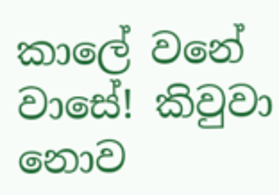කාලේ වනේ වාසේ! කිවුවා නොව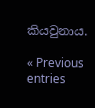කියවුනාය.

« Previous entries